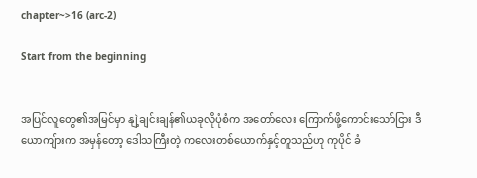chapter~>16 (arc-2)

Start from the beginning


အပြင်လူတွေ၏အမြင်မှာ နျဲ့ချင်းချန်၏ယခုလိုပုံစံက အ‌တော်လေး ကြောက်ဖို့ကောင်းသော်ငြား ဒီယောကျ်ားက အမှန်တော့ ဒေါသကြီးတဲ့ ကလေးတစ်ယောက်နှင့်တူသည်ဟု ကုပိုင် ခံ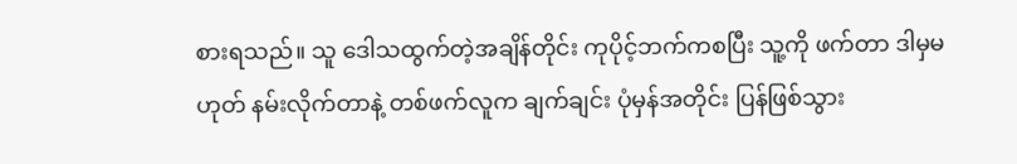စားရသည်။ သူ ဒေါသထွက်တဲ့အချိန်တိုင်း ကုပိုင့်ဘက်ကစပြီး သူ့ကို ဖက်တာ ဒါမှမဟုတ် နမ်းလိုက်တာနဲ့ တစ်ဖက်လူက ချက်ချင်း ပုံမှန်အတိုင်း ပြန်ဖြစ်သွား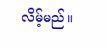လိမ့်မည်။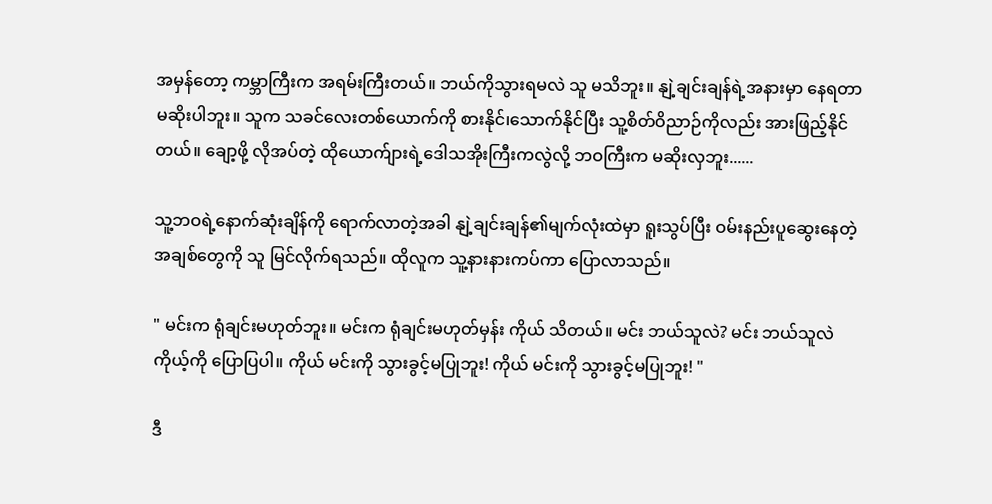အမှန်တော့ ကမ္ဘာကြီးက အရမ်းကြီးတယ်။ ဘယ်ကိုသွားရမလဲ သူ မသိဘူး။ နျဲ့ချင်းချန်ရဲ့အနားမှာ နေရတာ မဆိုးပါဘူး။ သူက သခင်လေးတစ်ယောက်ကို စားနိုင်၊သောက်နိုင်ပြီး သူ့စိတ်ဝိညာဉ်ကိုလည်း အားဖြည့်နိုင်တယ်။ ချော့ဖို့ လိုအပ်တဲ့ ထိုယောက်ျားရဲ့ဒေါသအိုးကြီးကလွဲလို့ ဘဝကြီးက မဆိုးလှဘူး......

သူ့ဘဝရဲ့နောက်ဆုံးချိန်ကို ရောက်လာတဲ့အခါ နျဲ့ချင်းချန်၏မျက်လုံးထဲမှာ ရူးသွပ်ပြီး ဝမ်းနည်းပူဆွေးနေတဲ့ အချစ်တွေကို သူ မြင်လိုက်ရသည်။ ထိုလူက သူ့နားနားကပ်ကာ ပြောလာသည်။

" မင်းက ရုံချင်းမဟုတ်ဘူး။ မင်းက ရုံချင်းမဟုတ်မှန်း ကိုယ် သိတယ်။ မင်း ဘယ်သူလဲ? မင်း ဘယ်သူလဲ ကိုယ့်ကို ပြောပြပါ။ ကိုယ် မင်းကို သွားခွင့်မပြုဘူး! ကိုယ် မင်းကို သွားခွင့်မပြုဘူး! "

ဒီ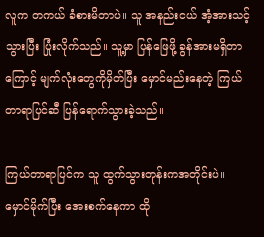လူက တကယ် ခံစားမိတာပဲ။ သူ အနည်းငယ် အံ့အားသင့်သွားပြီး ပြုံးလိုက်သည်။ သူ့မှာ ပြန်ဖြေဖို့ ခွန်အားမရှိတာကြောင့် မျက်လုံးတွေကိုမှိတ်ပြီး မှောင်မည်းနေတဲ့ ကြယ်တာရာပြင်ဆီ ပြန်ရောက်သွားခဲ့သည်။

ကြယ်တာရာပြင်က သူ ထွက်သွားတုန်းကအတိုင်းပဲ။ မှောင်မိုက်ပြီး အေးစက်နေကာ ထို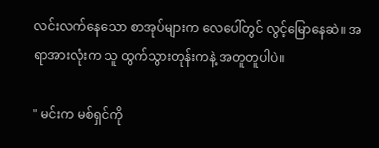လင်းလက်နေသော စာအုပ်များက လေပေါ်တွင် လွင့်မြောနေဆဲ။ အရာအားလုံးက သူ ထွက်သွားတုန်းကနဲ့ အတူတူပါပဲ။

" မင်းက မစ်ရှင်ကို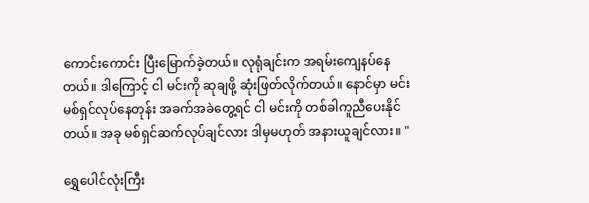ကောင်းကောင်း ပြီးမြောက်ခဲ့တယ်။ လုရုံချင်းက အရမ်းကျေနပ်နေတယ်။ ဒါကြောင့် ငါ မင်းကို ဆုချဖို့ ဆုံးဖြတ်လိုက်တယ်။ နောင်မှာ မင်း မစ်ရှင်လုပ်နေတုန်း အခက်အခဲတွေ့ရင် ငါ မင်းကို တစ်ခါကူညီပေးနိုင်တယ်။ အခု မစ်ရှင်ဆက်လုပ်ချင်လား ဒါမှမဟုတ် အနားယူချင်လား။ "

ရွှေပေါင်လုံးကြီး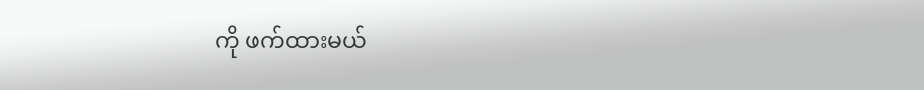ကို ဖက်ထားမယ်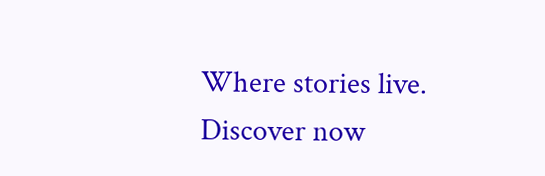Where stories live. Discover now